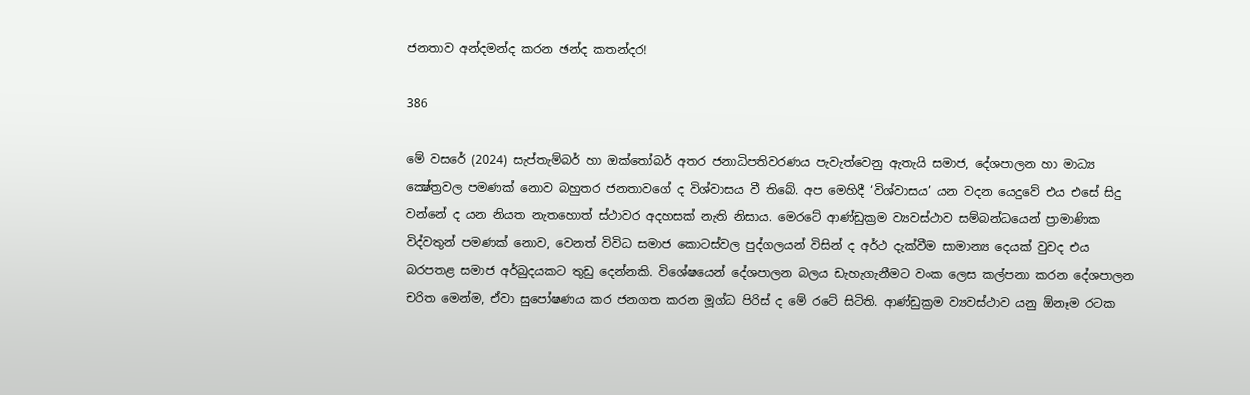ජනතාව අන්දමන්ද කරන ඡන්ද කතන්දර!

386

මේ වසරේ (2024) සැප්තැම්බර් හා ඔක්තෝබර් අතර ජනාධිපතිවරණය පැවැත්වෙනු ඇතැයි සමාජ, දේශපාලන හා මාධ්‍ය ක්‍ෂේත්‍රවල පමණක් නොව බහුතර ජනතාවගේ ද විශ්වාසය වී තිබේ. අප මෙහිදී ‘විශ්වාසය’ යන වදන යෙදුවේ එය එසේ සිදු වන්නේ ද යන නියත නැතහොත් ස්ථාවර අදහසක් නැති නිසාය. මෙරටේ ආණ්ඩුක්‍රම ව්‍යවස්ථාව සම්බන්ධයෙන් ප්‍රාමාණික විද්වතුන් පමණක් නොව, වෙනත් විවිධ සමාජ කොටස්වල පුද්ගලයන් විසින් ද අර්ථ දැක්වීම සාමාන්‍ය දෙයක් වුවද එය බරපතළ සමාජ අර්බුදයකට තුඩු දෙන්නකි. විශේෂයෙන් දේශපාලන බලය ඩැහැගැනීමට වංක ලෙස කල්පනා කරන දේශපාලන චරිත මෙන්ම, ඒවා සුපෝෂණය කර ජනගත කරන මූග්ධ පිරිස් ද මේ රටේ සිටිති. ආණ්ඩුක්‍රම ව්‍යවස්ථාව යනු ඕනෑම රටක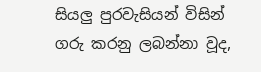සියලු පුරවැසියන් විසින් ගරු කරනු ලබන්නා වූද,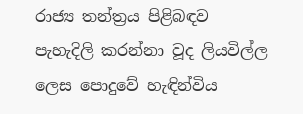රාජ්‍ය තන්ත්‍රය පිළිබඳව පැහැදිලි කරන්නා වූද ලියවිල්ල ලෙස පොදුවේ හැඳින්විය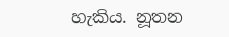හැකිය. නූතන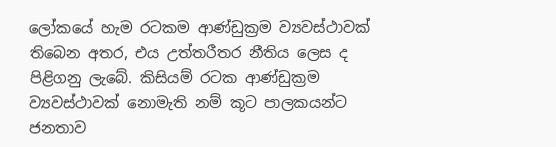ලෝකයේ හැම රටකම ආණ්ඩුක්‍රම ව්‍යවස්ථාවක් තිබෙන අතර, එය උත්තරීතර නීතිය ලෙස ද පිළිගනු ලැබේ. කිසියම් රටක ආණ්ඩුක්‍රම ව්‍යවස්ථාවක් නොමැති නම් කූට පාලකයන්ට ජනතාව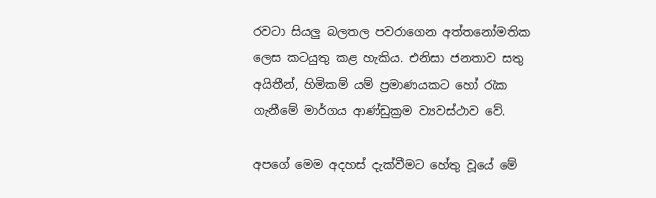රවටා සියලු බලතල පවරාගෙන අත්තනෝමතික ලෙස කටයුතු කළ හැකිය. එනිසා ජනතාව සතු අයිතීන්, හිමිකම් යම් ප්‍රමාණයකට හෝ රැක ගැනීමේ මාර්ගය ආණ්ඩුක්‍රම ව්‍යවස්ථාව වේ.

අපගේ මෙම අදහස් දැක්වීමට හේතු වූයේ මේ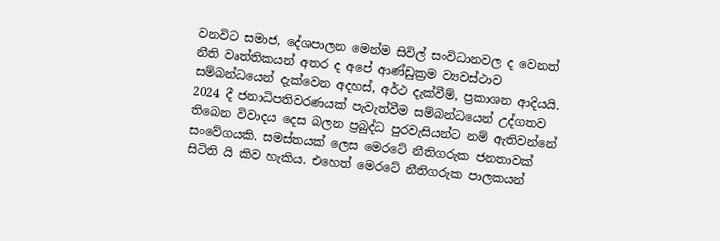වනවිට සමාජ, දේශපාලන මෙන්ම සිවිල් සංවිධානවල ද වෙනත් නීති වෘත්තිකයන් අතර ද අපේ ආණ්ඩුක්‍රම ව්‍යවස්ථාව සම්බන්ධයෙන් දැක්වෙන අදහස්, අර්ථ දැක්වීම්, ප්‍රකාශන ආදියයි. 2024 දී ජනාධිපතිවරණයක් පැවැත්වීම සම්බන්ධයෙන් උද්ගතව තිබෙන විවාදය දෙස බලන ප්‍රබුද්ධ පුරවැසියන්ට නම් ඇතිවන්නේ සංවේගයකි. සමස්තයක් ලෙස මෙරටේ නීතිගරුක ජනතාවක් සිටිති යි කිව හැකිය. එහෙත් මෙරටේ නීතිගරුක පාලකයන්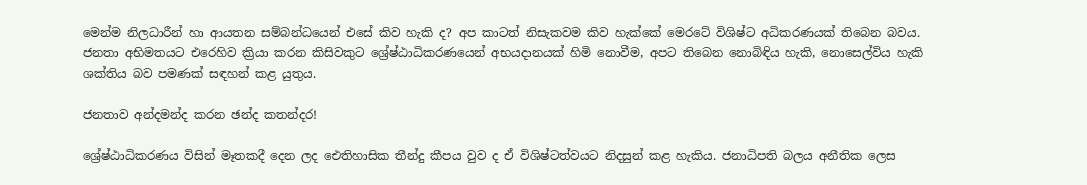මෙන්ම නිලධාරීන් හා ආයතන සම්බන්ධයෙන් එසේ කිව හැකි ද? අප කාටත් නිසැකවම කිව හැක්කේ මෙරටේ විශිෂ්ට අධිකරණයක් තිබෙන බවය. ජනතා අභිමතයට එරෙහිව ක්‍රියා කරන කිසිවකුට ශ්‍රේෂ්ඨාධිකරණයෙන් අභයදානයක් හිමි නොවීම, අපට තිබෙන නොබිඳිය හැකි, නොසෙල්විය හැකි ශක්තිය බව පමණක් සඳහන් කළ යුතුය.

ජනතාව අන්දමන්ද කරන ඡන්ද කතන්දර!

ශ්‍රේෂ්ඨාධිකරණය විසින් මෑතකදී දෙන ලද ඓතිහාසික තීන්දු කීපය වුව ද ඒ විශිෂ්ටත්වයට නිදසුන් කළ හැකිය. ජනාධිපති බලය අනීතික ලෙස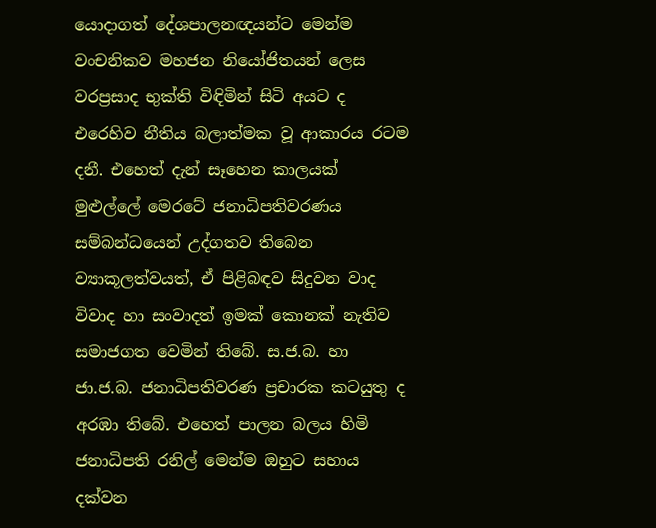යොදාගත් දේශපාලනඥයන්ට මෙන්ම වංචනිකව මහජන නියෝජිතයන් ලෙස වරප්‍රසාද භුක්ති විඳිමින් සිටි අයට ද එරෙහිව නීතිය බලාත්මක වූ ආකාරය රටම දනී. එහෙත් දැන් සෑහෙන කාලයක් මුළුල්ලේ මෙරටේ ජනාධිපතිවරණය සම්බන්ධයෙන් උද්ගතව තිබෙන ව්‍යාකූලත්වයත්, ඒ පිළිබඳව සිදුවන වාද විවාද හා සංවාදත් ඉමක් කොනක් නැතිව සමාජගත වෙමින් තිබේ. ස.ජ.බ. හා ජා.ජ.බ. ජනාධිපතිවරණ ප්‍රචාරක කටයුතු ද අරඹා තිබේ. එහෙත් පාලන බලය හිමි ජනාධිපති රනිල් මෙන්ම ඔහුට සහාය දක්වන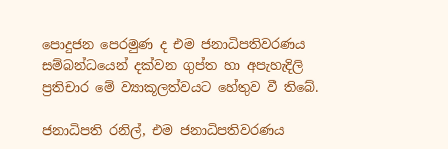පොදුජන පෙරමුණ ද එම ජනාධිපතිවරණය සම්බන්ධයෙන් දක්වන ගුප්ත හා අපැහැදිලි ප්‍රතිචාර මේ ව්‍යාකූලත්වයට හේතුව වී තිබේ.

ජනාධිපති රනිල්, එම ජනාධිපතිවරණය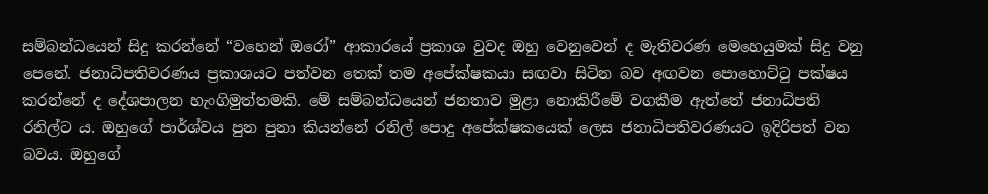සම්බන්ධයෙන් සිදු කරන්නේ “වහෙන් ඔරෝ” ආකාරයේ ප්‍රකාශ වුවද ඔහු වෙනුවෙන් ද මැතිවරණ මෙහෙයුමක් සිදු වනු පෙනේ. ජනාධිපතිවරණය ප්‍රකාශයට පත්වන තෙක් තම අපේක්ෂකයා සඟවා සිටින බව අඟවන පොහොට්ටු පක්ෂය කරන්නේ ද දේශපාලන හැංගිමුත්තමකි. මේ සම්බන්ධයෙන් ජනතාව මුළා නොකිරීමේ වගකීම ඇත්තේ ජනාධිපති රනිල්ට ය. ඔහුගේ පාර්ශ්වය පුන පුනා කියන්නේ රනිල් පොදු අපේක්ෂකයෙක් ලෙස ජනාධිපතිවරණයට ඉදිරිපත් වන බවය. ඔහුගේ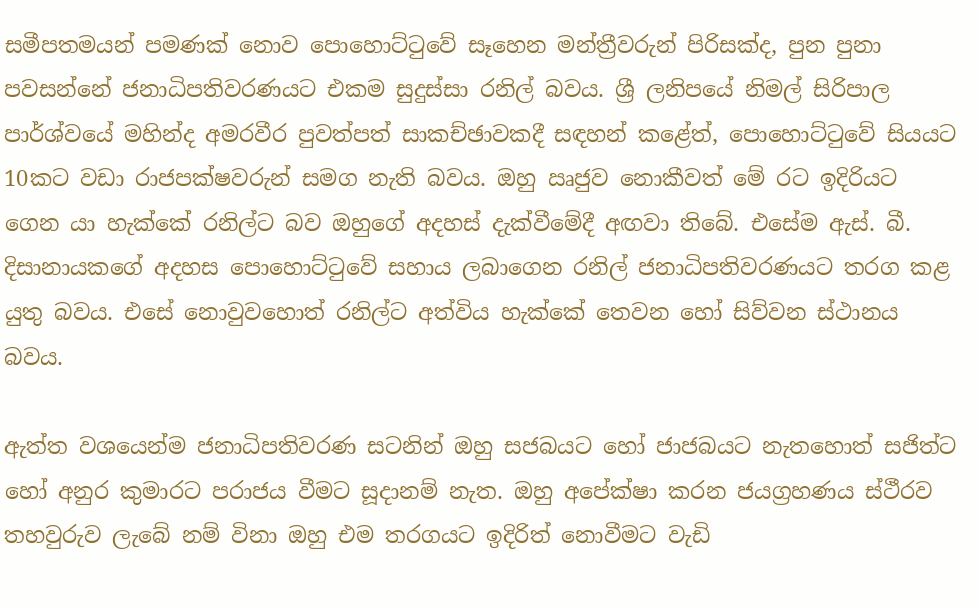සමීපතමයන් පමණක් නොව පොහොට්ටුවේ සෑහෙන මන්ත්‍රීවරුන් පිරිසක්ද, පුන පුනා පවසන්නේ ජනාධිපතිවරණයට එකම සුදුස්සා රනිල් බවය. ශ්‍රී ලනිපයේ නිමල් සිරිපාල පාර්ශ්වයේ මහින්ද අමරවීර පුවත්පත් සාකච්ඡාවකදී සඳහන් කළේත්, පොහොට්ටුවේ සියයට 10කට වඩා රාජපක්ෂවරුන් සමග නැති බවය. ඔහු ඍජුව නොකීවත් මේ රට ඉදිරියට ගෙන යා හැක්කේ රනිල්ට බව ඔහුගේ අදහස් දැක්වීමේදී අඟවා තිබේ. එසේම ඇස්. බී. දිසානායකගේ අදහස පොහොට්ටුවේ සහාය ලබාගෙන රනිල් ජනාධිපතිවරණයට තරග කළ යුතු බවය. එසේ නොවුවහොත් රනිල්ට අත්විය හැක්කේ තෙවන හෝ සිව්වන ස්ථානය බවය.

ඇත්ත වශයෙන්ම ජනාධිපතිවරණ සටනින් ඔහු සජබයට හෝ ජාජබයට නැතහොත් සජිත්ට හෝ අනුර කුමාරට පරාජය වීමට සූදානම් නැත. ඔහු අපේක්ෂා කරන ජයග්‍රහණය ස්ථීරව තහවුරුව ලැබේ නම් විනා ඔහු එම තරගයට ඉදිරිත් නොවීමට වැඩි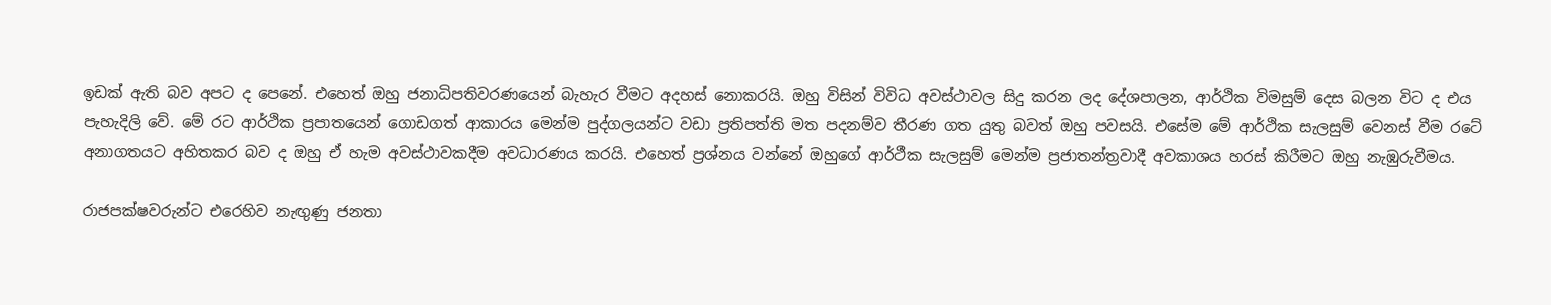ඉඩක් ඇති බව අපට ද පෙනේ. එහෙත් ඔහු ජනාධිපතිවරණයෙන් බැහැර වීමට අදහස් නොකරයි. ඔහු විසින් විවිධ අවස්ථාවල සිදු කරන ලද දේශපාලන, ආර්ථික විමසුම් දෙස බලන විට ද එය පැහැදිලි වේ. මේ රට ආර්ථික ප්‍රපාතයෙන් ගොඩගත් ආකාරය මෙන්ම පුද්ගලයන්ට වඩා ප්‍රතිපත්ති මත පදනම්ව තීරණ ගත යුතු බවත් ඔහු පවසයි. එසේම මේ ආර්ථික සැලසුම් වෙනස් වීම රටේ අනාගතයට අහිතකර බව ද ඔහු ඒ හැම අවස්ථාවකදීම අවධාරණය කරයි. එහෙත් ප්‍රශ්නය වන්නේ ඔහුගේ ආර්ථීක සැලසුම් මෙන්ම ප්‍රජාතන්ත්‍රවාදී අවකාශය හරස් කිරීමට ඔහු නැඹුරුවීමය.

රාජපක්ෂවරුන්ට එරෙහිව නැඟුණු ජනතා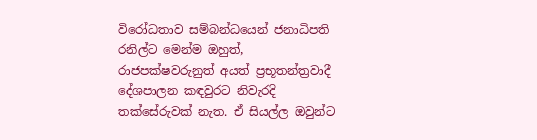විරෝධතාව සම්බන්ධයෙන් ජනාධිපති රනිල්ට මෙන්ම ඔහුත්, රාජපක්ෂවරුනුත් අයත් ප්‍රභූතන්ත්‍රවාදී දේශපාලන කඳවුරට නිවැරදි තක්සේරුවක් නැත. ඒ සියල්ල ඔවුන්ට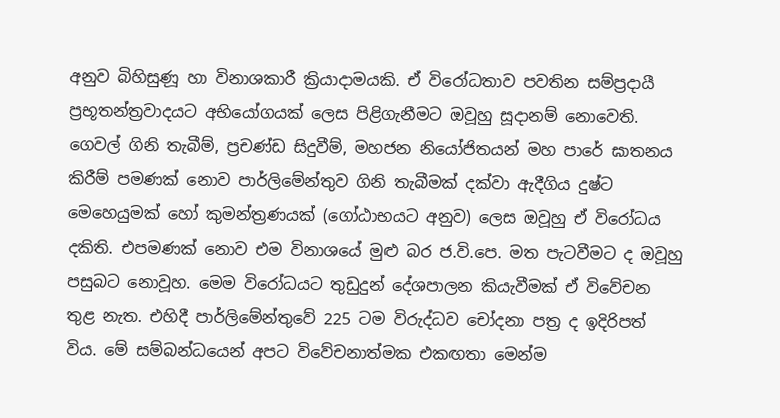අනුව බිහිසුණූ හා විනාශකාරී ක්‍රියාදාමයකි. ඒ විරෝධතාව පවතින සම්ප්‍රදායී ප්‍රභූතන්ත්‍රවාදයට අභියෝගයක් ලෙස පිළිගැනීමට ඔවූහු සූදානම් නොවෙති. ගෙවල් ගිනි තැබීම්, ප්‍රචණ්ඩ සිදුවීම්, මහජන නියෝජිතයන් මහ පාරේ ඝාතනය කිරීම් පමණක් නොව පාර්ලිමේන්තුව ගිනි තැබීමක් දක්වා ඇදීගිය දුෂ්ට මෙහෙයුමක් හෝ කුමන්ත්‍රණයක් (ගෝඨාභයට අනුව) ලෙස ඔවූහු ඒ විරෝධය දකිති. එපමණක් නොව එම විනාශයේ මුළු බර ජ.වි.පෙ. මත පැටවීමට ද ඔවූහු පසුබට නොවූහ. මෙම විරෝධයට තුඩුදුන් දේශපාලන කියැවීමක් ඒ විවේචන තුළ නැත. එහිදී පාර්ලිමේන්තුවේ 225 ටම විරුද්ධව චෝදනා පත්‍ර ද ඉදිරිපත් විය. මේ සම්බන්ධයෙන් අපට විවේචනාත්මක එකඟතා මෙන්ම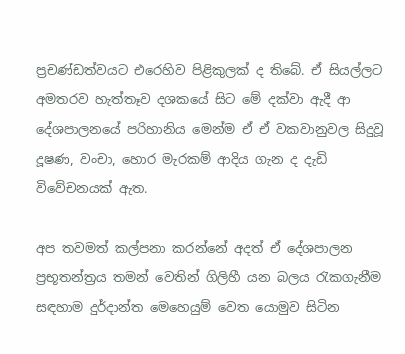ප්‍රචණ්ඩත්වයට එරෙහිව පිළිකුලක් ද තිබේ. ඒ සියල්ලට අමතරව හැත්තෑව දශකයේ සිට මේ දක්වා ඇදී ආ දේශපාලනයේ පරිහානිය මෙන්ම ඒ ඒ වකවානුවල සිදුවූ දූෂණ, වංචා, හොර මැරකම් ආදිය ගැන ද දැඩි විවේචනයක් ඇත.

අප තවමත් කල්පනා කරන්නේ අදත් ඒ දේශපාලන ප්‍රභූතන්ත්‍රය තමන් වෙතින් ගිලිහී යන බලය රැකගැනීම සඳහාම දුර්දාන්ත මෙහෙයුම් වෙත යොමුව සිටින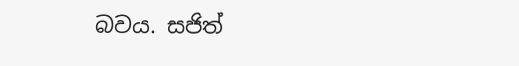බවය. සජිත්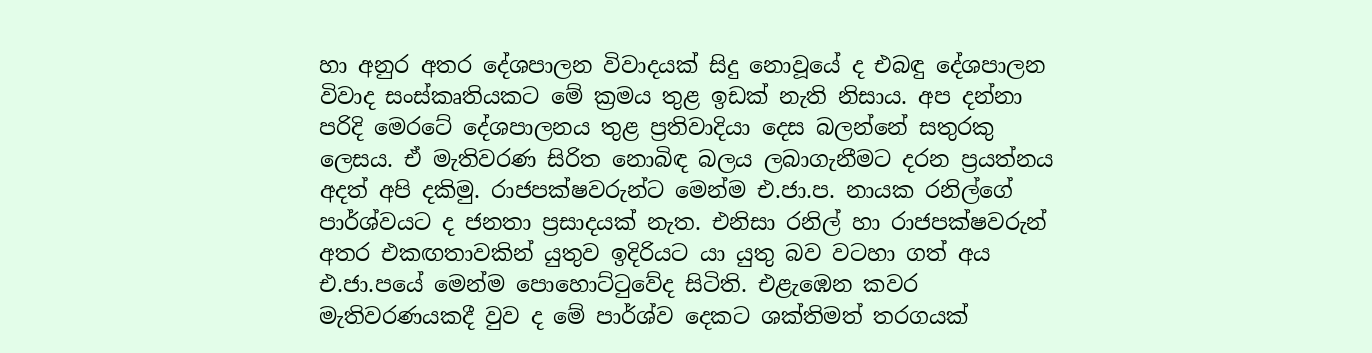හා අනුර අතර දේශපාලන විවාදයක් සිදු නොවූයේ ද එබඳු දේශපාලන විවාද සංස්කෘතියකට මේ ක්‍රමය තුළ ඉඩක් නැති නිසාය. අප දන්නා පරිදි මෙරටේ දේශපාලනය තුළ ප්‍රතිවාදියා දෙස බලන්නේ සතුරකු ලෙසය. ඒ මැතිවරණ සිරිත නොබිඳ බලය ලබාගැනීමට දරන ප්‍රයත්නය අදත් අපි දකිමු. රාජපක්ෂවරුන්ට මෙන්ම එ.ජා.ප. නායක රනිල්ගේ පාර්ශ්වයට ද ජනතා ප්‍රසාදයක් නැත. එනිසා රනිල් හා රාජපක්ෂවරුන් අතර එකඟතාවකින් යුතුව ඉදිරියට යා යුතු බව වටහා ගත් අය එ.ජා.පයේ මෙන්ම පොහොට්ටුවේද සිටිති. එළැඹෙන කවර මැතිවරණයකදී වුව ද මේ පාර්ශ්ව දෙකට ශක්තිමත් තරගයක්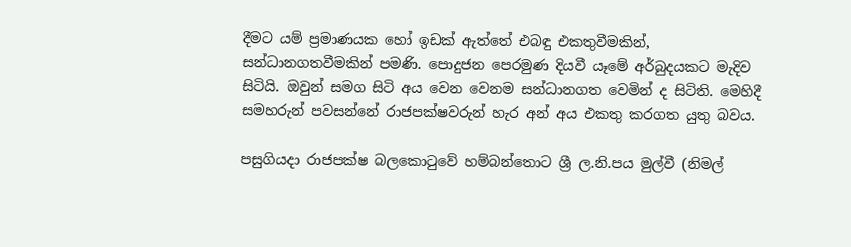දීමට යම් ප්‍රමාණයක හෝ ඉඩක් ඇත්තේ එබඳු එකතුවීමකින්, සන්ධානගතවීමකින් පමණි. පොදුජන පෙරමුණ දියවී යෑමේ අර්බුදයකට මැදිව සිටියි. ඔවුන් සමග සිටි අය වෙන වෙනම සන්ධානගත වෙමින් ද සිටිති. මෙහිදී සමහරුන් පවසන්නේ රාජපක්ෂවරුන් හැර අන් අය එකතු කරගත යුතු බවය.

පසුගියදා රාජපක්ෂ බලකොටුවේ හම්බන්තොට ශ්‍රී ල.නි.පය මුල්වී (නිමල්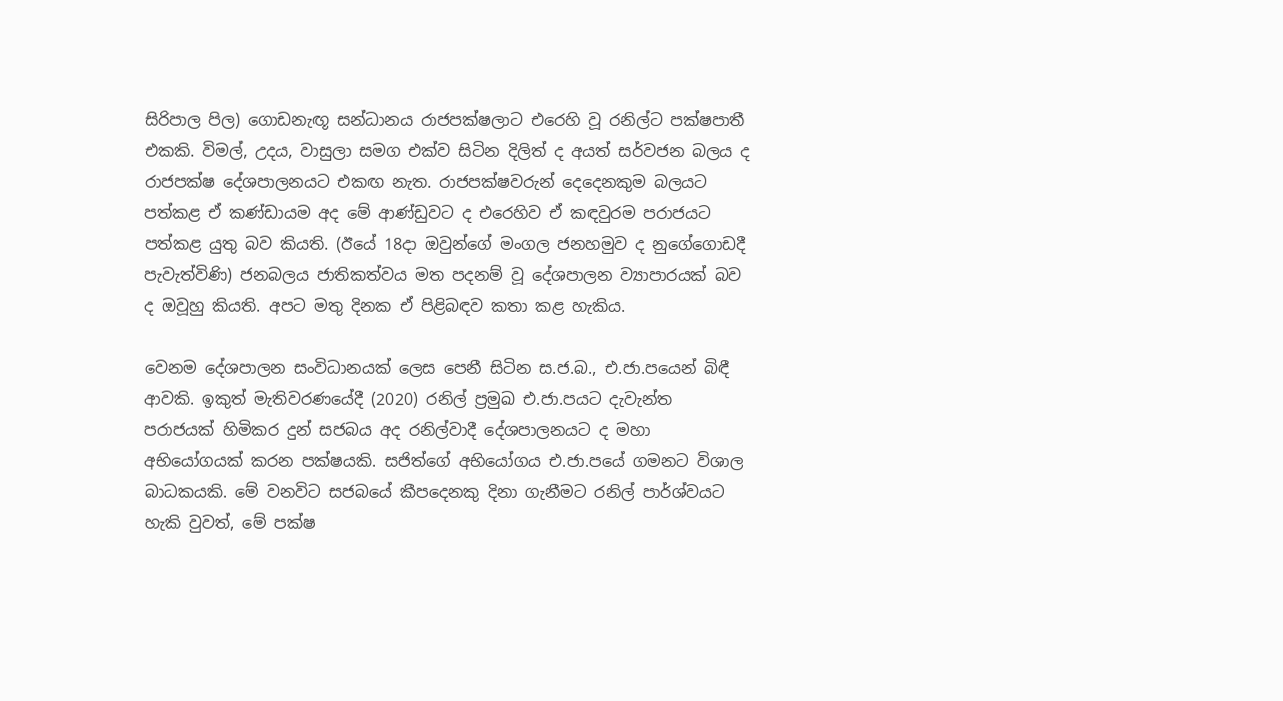සිරිපාල පිල) ගොඩනැඟූ සන්ධානය රාජපක්ෂලාට එරෙහි වූ රනිල්ට පක්ෂපාතී එකකි. විමල්, උදය, වාසුලා සමග එක්ව සිටින දිලිත් ද අයත් සර්වජන බලය ද රාජපක්ෂ දේශපාලනයට එකඟ නැත. රාජපක්ෂවරුන් දෙදෙනකුම බලයට පත්කළ ඒ කණ්ඩායම අද මේ ආණ්ඩුවට ද එරෙහිව ඒ කඳවුරම පරාජයට පත්කළ යුතු බව කියති. (ඊයේ 18දා ඔවුන්ගේ මංගල ජනහමුව ද නුගේගොඩදී පැවැත්විණි) ජනබලය ජාතිකත්වය මත පදනම් වූ දේශපාලන ව්‍යාපාරයක් බව ද ඔවූහු කියති. අපට මතු දිනක ඒ පිළිබඳව කතා කළ හැකිය.

වෙනම දේශපාලන සංවිධානයක් ලෙස පෙනී සිටින ස.ජ.බ., එ.ජා.පයෙන් බිඳී ආවකි. ඉකුත් මැතිවරණයේදී (2020) රනිල් ප්‍රමුඛ එ.ජා.පයට දැවැන්ත පරාජයක් හිමිකර දුන් සජබය අද රනිල්වාදී දේශපාලනයට ද මහා අභියෝගයක් කරන පක්ෂයකි. සජිත්ගේ අභියෝගය එ.ජා.පයේ ගමනට විශාල බාධකයකි. මේ වනවිට සජබයේ කීපදෙනකු දිනා ගැනීමට රනිල් පාර්ශ්වයට හැකි වුවත්, මේ පක්ෂ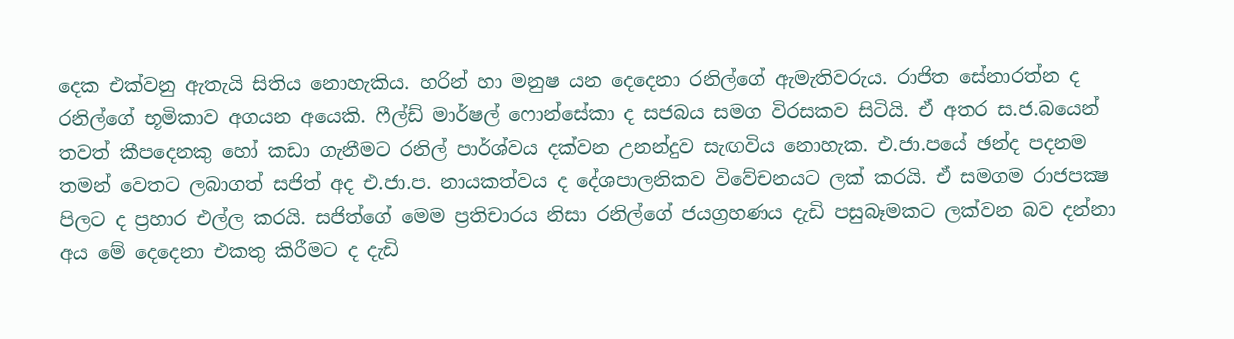දෙක එක්වනු ඇතැයි සිතිය නොහැකිය. හරින් හා මනුෂ යන දෙදෙනා රනිල්ගේ ඇමැතිවරුය. රාජිත සේනාරත්න ද රනිල්ගේ භූමිකාව අගයන අයෙකි. ෆීල්ඩ් මාර්ෂල් ෆොන්සේකා ද සජබය සමග විරසකව සිටියි. ඒ අතර ස.ජ.බයෙන් තවත් කීපදෙනකු හෝ කඩා ගැනීමට රනිල් පාර්ශ්වය දක්වන උනන්දුව සැඟවිය නොහැක. එ.ජා.පයේ ඡන්ද පදනම තමන් වෙතට ලබාගත් සජිත් අද එ.ජා.ප. නායකත්වය ද දේශපාලනිකව විවේචනයට ලක් කරයි. ඒ සමගම රාජපක්‍ෂ පිලට ද ප්‍රහාර එල්ල කරයි. සජිත්ගේ මෙම ප්‍රතිචාරය නිසා රනිල්ගේ ජයග්‍රහණය දැඩි පසුබෑමකට ලක්වන බව දන්නා අය මේ දෙදෙනා එකතු කිරීමට ද දැඩි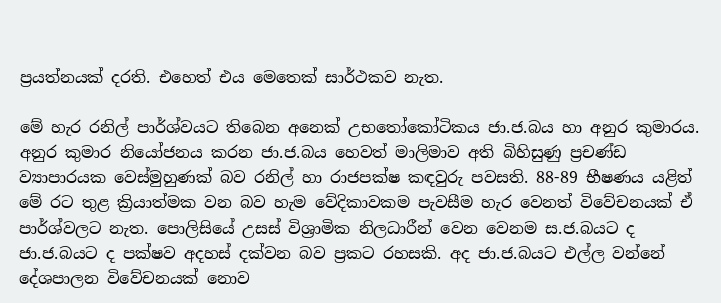ප්‍රයත්නයක් දරති. එහෙත් එය මෙතෙක් සාර්ථකව නැත.

මේ හැර රනිල් පාර්ශ්වයට තිබෙන අනෙක් උභතෝකෝටිකය ජා.ජ.බය හා අනුර කුමාරය. අනුර කුමාර නියෝජනය කරන ජා.ජ.බය හෙවත් මාලිමාව අති බිහිසුණු ප්‍රචණ්ඩ ව්‍යාපාරයක වෙස්මුහුණක් බව රනිල් හා රාජපක්ෂ කඳවුරු පවසති. 88-89 භීෂණය යළිත් මේ රට තුළ ක්‍රියාත්මක වන බව හැම වේදිකාවකම පැවසීම හැර වෙනත් විවේචනයක් ඒ පාර්ශ්වලට නැත. පොලිසියේ උසස් විශ්‍රාමික නිලධාරීන් වෙන වෙනම ස.ජ.බයට ද ජා.ජ.බයට ද පක්ෂව අදහස් දක්වන බව ප්‍රකට රහසකි. අද ජා.ජ.බයට එල්ල වන්නේ දේශපාලන විවේචනයක් නොව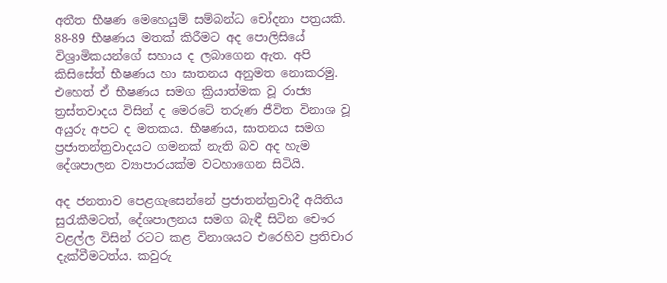අතීත භීෂණ මෙහෙයුම් සම්බන්ධ චෝදනා පත්‍රයකි. 88-89 භීෂණය මතක් කිරීමට අද පොලිසියේ විශ්‍රාමිකයන්ගේ සහාය ද ලබාගෙන ඇත. අපි කිසිසේත් භීෂණය හා ඝාතනය අනුමත නොකරමු. එහෙත් ඒ භීෂණය සමග ක්‍රියාත්මක වූ රාජ්‍ය ත්‍රස්තවාදය විසින් ද මෙරටේ තරුණ ජීවිත විනාශ වූ අයුරු අපට ද මතකය. භීෂණය, ඝාතනය සමග ප්‍රජාතන්ත්‍රවාදයට ගමනක් නැති බව අද හැම දේශපාලන ව්‍යාපාරයක්ම වටහාගෙන සිටියි.

අද ජනතාව පෙළගැසෙන්නේ ප්‍රජාතන්ත්‍රවාදී අයිතිය සුරැකීමටත්, දේශපාලනය සමග බැඳී සිටින චෞර වළල්ල විසින් රටට කළ විනාශයට එරෙහිව ප්‍රතිචාර දැක්වීමටත්ය. කවුරු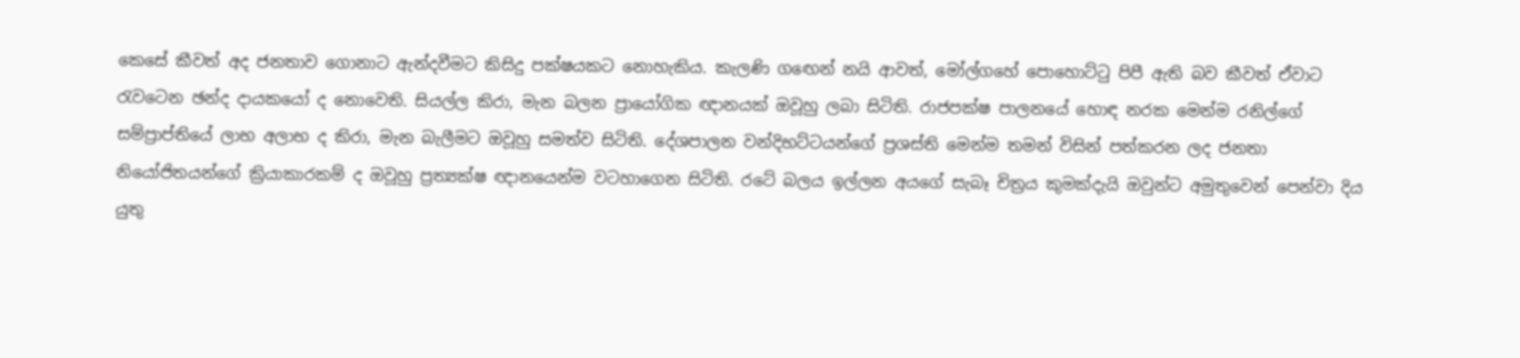කෙසේ කීවත් අද ජනතාව ගොනාට ඇන්දවීමට කිසිදු පක්ෂයකට නොහැකිය. කැලණි ගඟෙන් නයි ආවත්, මෝල්ගහේ පොහොට්ටු පිපී ඇති බව කීවත් ඒවාට රැවටෙන ඡන්ද දායකයෝ ද නොවෙති. සියල්ල කිරා, මැන බලන ප්‍රායෝගික ඥානයක් ඔවූහු ලබා සිටිති. රාජපක්ෂ පාලනයේ හොඳ නරක මෙන්ම රනිල්ගේ සම්ප්‍රාප්තියේ ලාභ අලාභ ද කිරා, මැන බැලීමට ඔවූහු සමත්ව සිටිති. දේශපාලන වන්දිභට්ටයන්ගේ ප්‍රශස්ති මෙන්ම තමන් විසින් පත්කරන ලද ජනතා නියෝජිතයන්ගේ ක්‍රියාකාරකම් ද ඔවූහු ප්‍රත්‍යක්ෂ ඥානයෙන්ම වටහාගෙන සිටිති. රටේ බලය ඉල්ලන අයගේ සැබෑ චිත්‍රය කුමක්දැයි ඔවුන්ට අමුතුවෙන් පෙන්වා දිය යුතු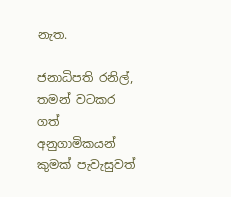නැත.

ජනාධිපති රනිල්, තමන් වටකර ගත් අනුගාමිකයන් කුමක් පැවැසුවත්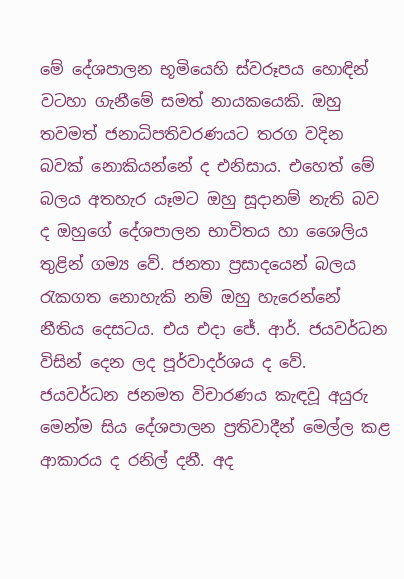මේ දේශපාලන භූමියෙහි ස්වරූපය හොඳින් වටහා ගැනීමේ සමත් නායකයෙකි. ඔහු තවමත් ජනාධිපතිවරණයට තරග වදින බවක් නොකියන්නේ ද එනිසාය. එහෙත් මේ බලය අතහැර යෑමට ඔහු සූදානම් නැති බව ද ඔහුගේ දේශපාලන භාවිතය හා ශෛලිය තුළින් ගම්‍ය වේ. ජනතා ප්‍රසාදයෙන් බලය රැකගත නොහැකි නම් ඔහු හැරෙන්නේ නීතිය දෙසටය. එය එදා ජේ. ආර්. ජයවර්ධන විසින් දෙන ලද පූර්වාදර්ශය ද වේ. ජයවර්ධන ජනමත විචාරණය කැඳවූ අයුරු මෙන්ම සිය දේශපාලන ප්‍රතිවාදීන් මෙල්ල කළ ආකාරය ද රනිල් දනී. අද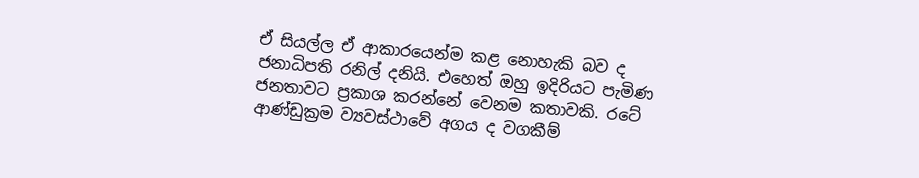ඒ සියල්ල ඒ ආකාරයෙන්ම කළ නොහැකි බව ද ජනාධිපති රනිල් දනියි. එහෙත් ඔහු ඉදිරියට පැමිණ ජනතාවට ප්‍රකාශ කරන්නේ වෙනම කතාවකි. රටේ ආණ්ඩුක්‍රම ව්‍යවස්ථාවේ අගය ද වගකීම්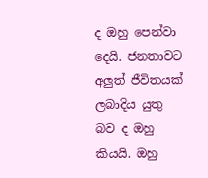ද ඔහු පෙන්වා දෙයි. ජනතාවට අලුත් ජීවිතයක් ලබාදිය යුතු බව ද ඔහු කියයි. ඔහු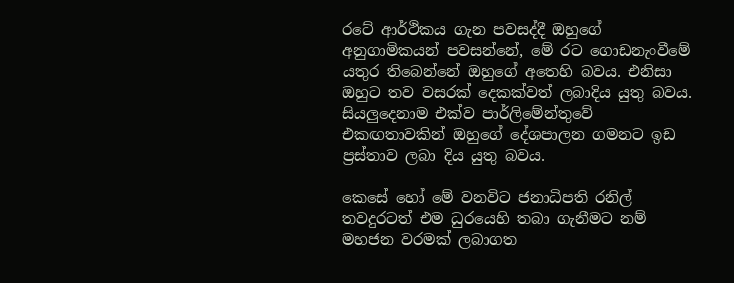රටේ ආර්ථිකය ගැන පවසද්දී ඔහුගේ අනුගාමිකයන් පවසන්නේ, මේ රට ගොඩනැංවීමේ යතුර තිබෙන්නේ ඔහුගේ අතෙහි බවය. එනිසා ඔහුට තව වසරක් දෙකක්වත් ලබාදිය යුතු බවය. සියලුදෙනාම එක්ව පාර්ලිමේන්තුවේ එකඟතාවකින් ඔහුගේ දේශපාලන ගමනට ඉඩ ප්‍රස්තාව ලබා දිය යුතු බවය.

කෙසේ හෝ මේ වනවිට ජනාධිපති රනිල් තවදුරටත් එම ධුරයෙහි තබා ගැනීමට නම් මහජන වරමක් ලබාගත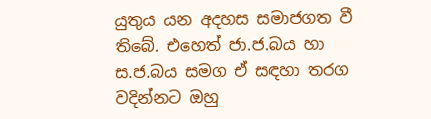යුතුය යන අදහස සමාජගත වී තිබේ. එහෙත් ජා.ජ.බය හා ස.ජ.බය සමග ඒ සඳහා තරග වදින්නට ඔහු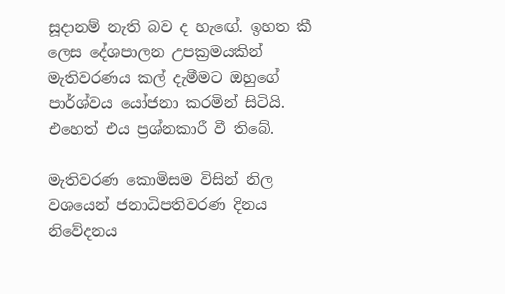සූදානම් නැති බව ද හැඟේ. ඉහත කී ලෙස දේශපාලන උපක්‍රමයකින් මැතිවරණය කල් දැමීමට ඔහුගේ පාර්ශ්වය යෝජනා කරමින් සිටියි. එහෙත් එය ප්‍රශ්නකාරී වී තිබේ.

මැතිවරණ කොමිසම විසින් නිල වශයෙන් ජනාධිපතිවරණ දිනය නිවේදනය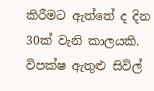කිරීමට ඇත්තේ ද දින 30ක් වැනි කාලයකි. විපක්ෂ ඇතුළු සිවිල්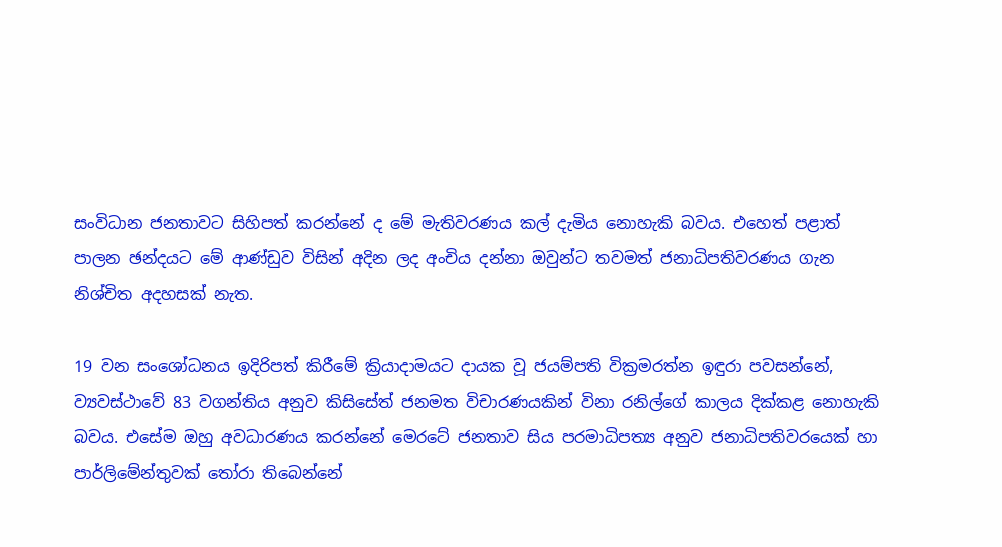සංවිධාන ජනතාවට සිහිපත් කරන්නේ ද මේ මැතිවරණය කල් දැමිය නොහැකි බවය. එහෙත් පළාත් පාලන ඡන්දයට මේ ආණ්ඩුව විසින් අදින ලද අංචිය දන්නා ඔවුන්ට තවමත් ජනාධිපතිවරණය ගැන නිශ්චිත අදහසක් නැත.

19 වන සංශෝධනය ඉදිරිපත් කිරීමේ ක්‍රියාදාමයට දායක වූ ජයම්පති වික්‍රමරත්න ඉඳුරා පවසන්නේ, ව්‍යවස්ථාවේ 83 වගන්තිය අනුව කිසිසේත් ජනමත විචාරණයකින් විනා රනිල්ගේ කාලය දික්කළ නොහැකි බවය. එසේම ඔහු අවධාරණය කරන්නේ මෙරටේ ජනතාව සිය පරමාධිපත්‍ය අනුව ජනාධිපතිවරයෙක් හා පාර්ලිමේන්තුවක් තෝරා තිබෙන්නේ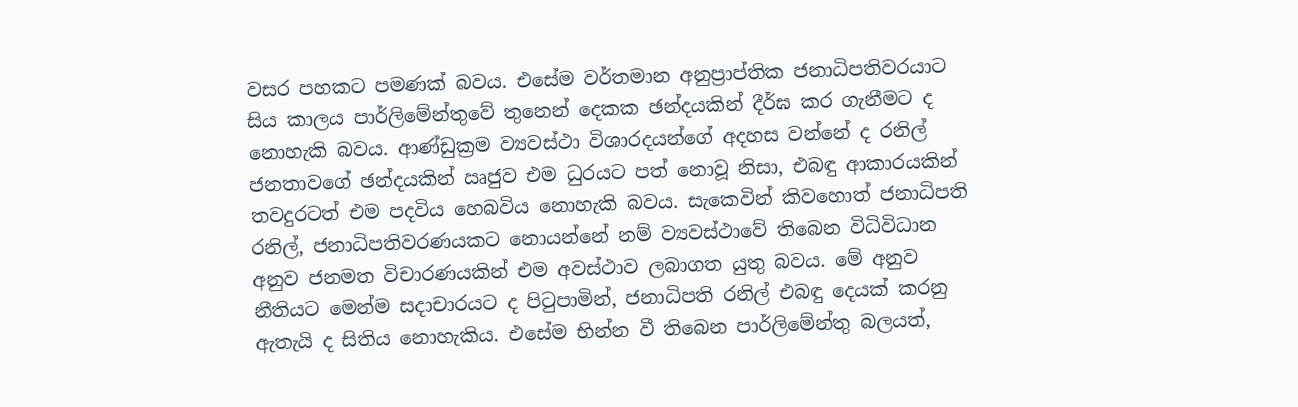වසර පහකට පමණක් බවය. එසේම වර්තමාන අනුප්‍රාප්තික ජනාධිපතිවරයාට සිය කාලය පාර්ලිමේන්තුවේ තුනෙන් දෙකක ඡන්දයකින් දීර්ඝ කර ගැනීමට ද නොහැකි බවය. ආණ්ඩුක්‍රම ව්‍යවස්ථා විශාරදයන්ගේ අදහස වන්නේ ද රනිල් ජනතාවගේ ඡන්දයකින් ඍජුව එම ධුරයට පත් නොවූ නිසා, එබඳු ආකාරයකින් තවදුරටත් එම පදවිය හෙබවිය නොහැකි බවය. සැකෙවින් කිවහොත් ජනාධිපති රනිල්, ජනාධිපතිවරණයකට නොයන්නේ නම් ව්‍යවස්ථාවේ තිබෙන විධිවිධාන අනුව ජනමත විචාරණයකින් එම අවස්ථාව ලබාගත යුතු බවය. මේ අනුව නීතියට මෙන්ම සදාචාරයට ද පිටුපාමින්, ජනාධිපති රනිල් එබඳු දෙයක් කරනු ඇතැයි ද සිතිය නොහැකිය. එසේම භින්න වී තිබෙන පාර්ලිමේන්තු බලයත්,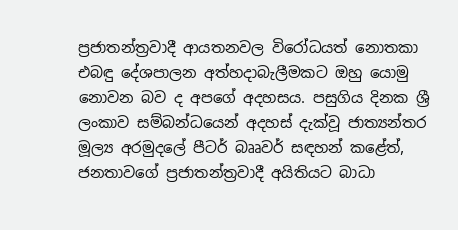ප්‍රජාතන්ත්‍රවාදී ආයතනවල විරෝධයත් නොතකා එබඳු දේශපාලන අත්හදාබැලීමකට ඔහු යොමු නොවන බව ද අපගේ අදහසය. පසුගිය දිනක ශ්‍රී ලංකාව සම්බන්ධයෙන් අදහස් දැක්වූ ජාත්‍යන්තර මූල්‍ය අරමුදලේ පීටර් බෲවර් සඳහන් කළේත්, ජනතාවගේ ප්‍රජාතන්ත්‍රවාදී අයිතියට බාධා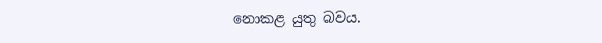නොකළ යුතු බවය.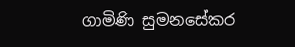ගාමිණි සුමනසේකර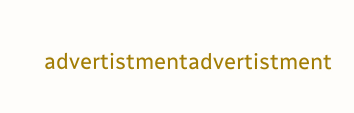advertistmentadvertistment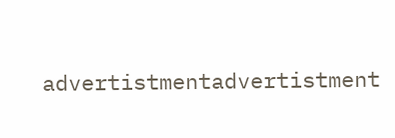advertistmentadvertistment